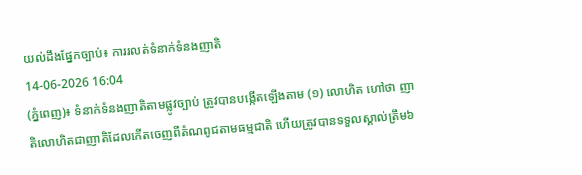យល់ដឹងផ្នែកច្បាប់៖ ការរលត់ទំនាក់ទំនងញាតិ
14-06-2026 16:04
(ភ្នំពេញ)៖ ទំនាក់ទំនងញាតិតាមផ្លូវច្បាប់ ត្រូវបានបង្កើតឡើងតាម (១) លោហិត ហៅថា ញាតិលោហិតជាញាតិដែលកើតចេញពីតំណពូជតាមធម្មជាតិ ហើយត្រូវបានទទួលស្គាល់ត្រឹម៦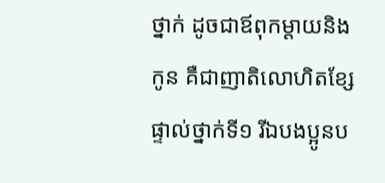ថ្នាក់ ដូចជាឪពុកម្តាយនិងកូន គឺជាញាតិលោហិតខ្សែផ្ទាល់ថ្នាក់ទី១ រីឯបងប្អូនប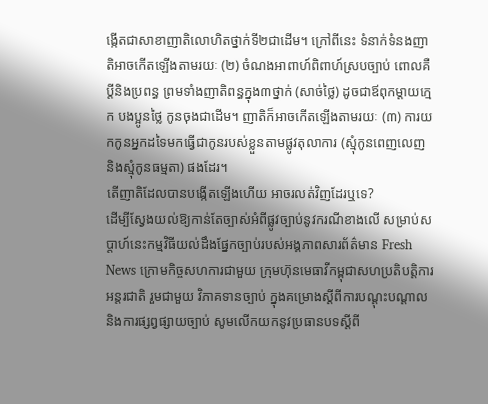ង្កើតជាសាខាញាតិលោហិតថ្នាក់ទី២ជាដើម។ ក្រៅពីនេះ ទំនាក់ទំនងញាតិអាចកើតឡើងតាមរយៈ (២) ចំណងអាពាហ៍ពិពាហ៍ស្របច្បាប់ ពោលគឺប្តីនិងប្រពន្ធ ព្រមទាំងញាតិពន្ធក្នុង៣ថ្នាក់ (សាច់ថ្លៃ) ដូចជាឪពុកម្តាយក្មេក បងប្អូនថ្លៃ កូនចុងជាដើម។ ញាតិក៏អាចកើតឡើងតាមរយៈ (៣) ការយកកូនអ្នកដទៃមកធ្វើជាកូនរបស់ខ្លួនតាមផ្លូវតុលាការ (ស្មុំកូនពេញលេញ និងស្មុំកូនធម្មតា) ផងដែរ។
តើញាតិដែលបានបង្កើតឡើងហើយ អាចរលត់វិញដែរឬទេ?
ដើម្បីស្វែងយល់ឱ្យកាន់តែច្បាស់អំពីផ្លូវច្បាប់នូវករណីខាងលើ សម្រាប់សប្តាហ៍នេះកម្មវិធីយល់ដឹងផ្នែកច្បាប់របស់អង្គភាពសារព័ត៌មាន Fresh News ក្រោមកិច្ចសហការជាមួយ ក្រុមហ៊ុនមេធាវីកម្ពុជាសហប្រតិបត្តិការអន្តរជាតិ រួមជាមួយ វិភាគទានច្បាប់ ក្នុងគម្រោងស្ដីពីការបណ្ដុះបណ្ដាល និងការផ្សព្វផ្សាយច្បាប់ សូមលើកយកនូវប្រធានបទស្តីពី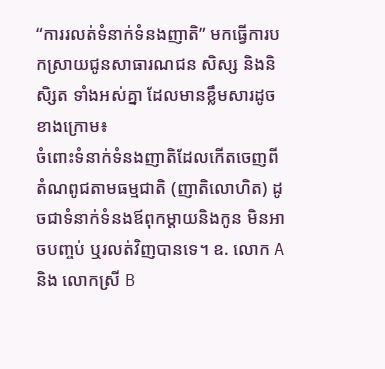“ការរលត់ទំនាក់ទំនងញាតិ” មកធ្វើការបកស្រាយជូនសាធារណជន សិស្ស និងនិសិ្សត ទាំងអស់គ្នា ដែលមានខ្លឹមសារដូចខាងក្រោម៖
ចំពោះទំនាក់ទំនងញាតិដែលកើតចេញពីតំណពូជតាមធម្មជាតិ (ញាតិលោហិត) ដូចជាទំនាក់ទំនងឪពុកម្តាយនិងកូន មិនអាចបញ្ចប់ ឬរលត់វិញបានទេ។ ឧ. លោក A និង លោកស្រី B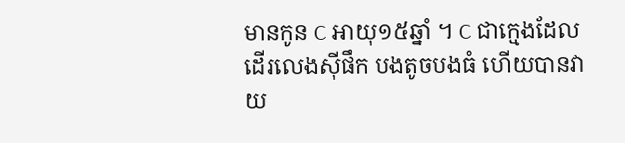មានកូន C អាយុ១៥ឆ្នាំ ។ C ជាក្មេងដែលដើរលេងស៊ីផឹក បងតូចបងធំ ហើយបានវាយ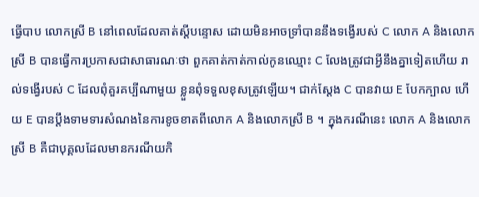ធ្វើបាប លោកស្រី B នៅពេលដែលគាត់ស្តីបន្ទោស ដោយមិនអាចទ្រាំបាននឹងទង្វើរបស់ C លោក A និងលោកស្រី B បានធ្វើការប្រកាសជាសាធារណៈថា ពួកគាត់កាត់កាល់កូនឈ្មោះ C លែងត្រូវជាអ្វីនឹងគ្នាទៀតហើយ រាល់ទង្វើរបស់ C ដែលពុំគួរគប្បីណាមួយ ខ្លួនពុំទទួលខុសត្រូវឡើយ។ ជាក់ស្តែង C បានវាយ E បែកក្បាល ហើយ E បានប្តឹងទាមទារសំណងនៃការខូចខាតពីលោក A និងលោកស្រី B ។ ក្នុងករណីនេះ លោក A និងលោកស្រី B គឺជាបុគ្គលដែលមានករណីយកិ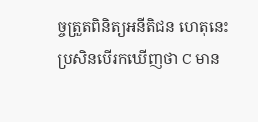ច្ចត្រួតពិនិត្យអនីតិជន ហេតុនេះប្រសិនបើរកឃើញថា C មាន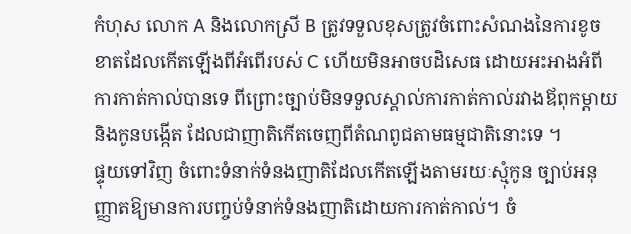កំហុស លោក A និងលោកស្រី B ត្រូវទទួលខុសត្រូវចំពោះសំណងនៃការខូចខាតដែលកើតឡើងពីអំពើរបស់ C ហើយមិនអាចបដិសេធ ដោយអះអាងអំពីការកាត់កាល់បានទេ ពីព្រោះច្បាប់មិនទទួលស្គាល់ការកាត់កាល់រវាងឪពុកម្តាយ និងកូនបង្កើត ដែលជាញាតិកើតចេញពីតំណពូជតាមធម្មជាតិនោះទេ ។
ផ្ទុយទៅវិញ ចំពោះទំនាក់ទំនងញាតិដែលកើតឡើងតាមរយៈស្មុំកូន ច្បាប់អនុញ្ញាតឱ្យមានការបញ្ចប់ទំនាក់ទំនងញាតិដោយការកាត់កាល់។ ចំ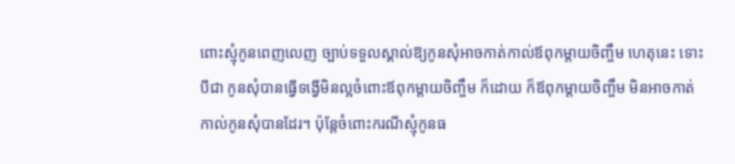ពោះស្មុំកូនពេញលេញ ច្បាប់ទទួលស្គាល់ឱ្យកូនសុំអាចកាត់កាល់ឪពុកម្តាយចិញ្ចឹម ហេតុនេះ ទោះបីជា កូនសុំបានធ្វើទង្វើមិនល្អចំពោះឪពុកម្តាយចិញ្ចឹម ក៏ដោយ ក៏ឪពុកម្តាយចិញ្ចឹម មិនអាចកាត់កាល់កូនសុំបានដែរ។ ប៉ុន្តែចំពោះករណីស្មុំកូនធ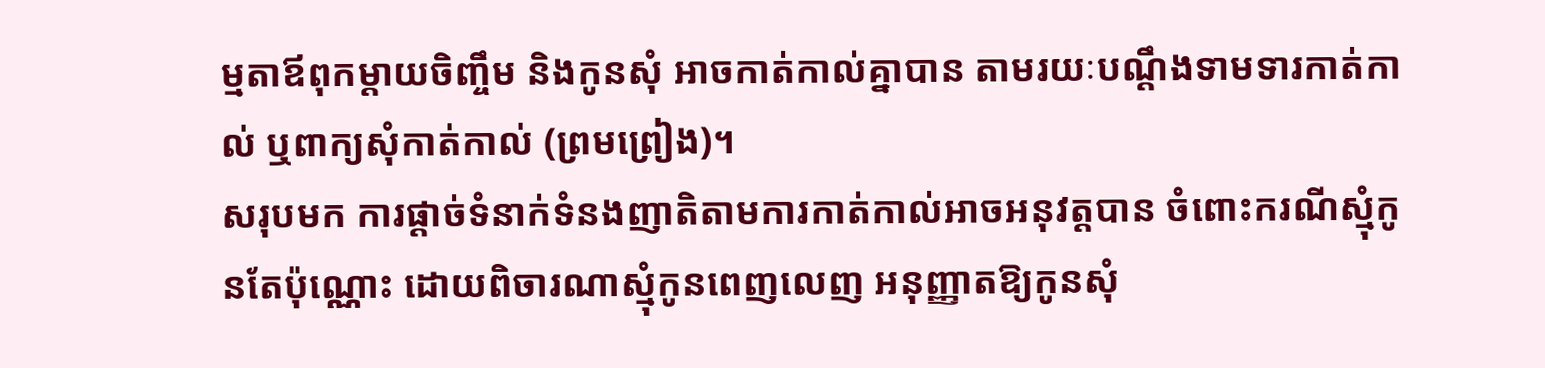ម្មតាឪពុកម្តាយចិញ្ចឹម និងកូនសុំ អាចកាត់កាល់គ្នាបាន តាមរយៈបណ្តឹងទាមទារកាត់កាល់ ឬពាក្យសុំកាត់កាល់ (ព្រមព្រៀង)។
សរុបមក ការផ្តាច់ទំនាក់ទំនងញាតិតាមការកាត់កាល់អាចអនុវត្តបាន ចំពោះករណីស្មុំកូនតែប៉ុណ្ណោះ ដោយពិចារណាស្មុំកូនពេញលេញ អនុញ្ញាតឱ្យកូនសុំ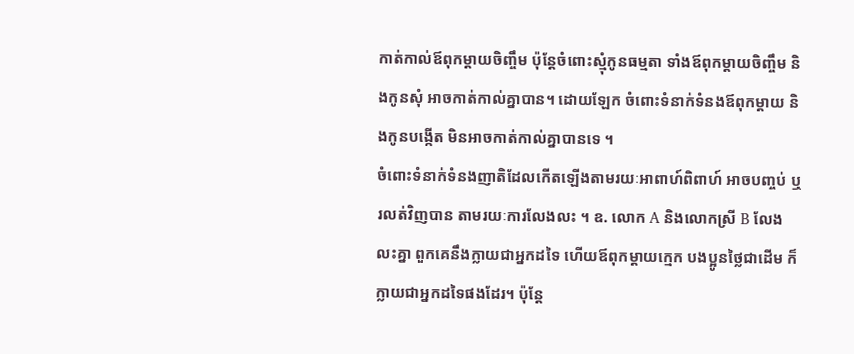កាត់កាល់ឪពុកម្តាយចិញ្ចឹម ប៉ុន្តែចំពោះស្មុំកូនធម្មតា ទាំងឪពុកម្តាយចិញ្ចឹម និងកូនសុំ អាចកាត់កាល់គ្នាបាន។ ដោយឡែក ចំពោះទំនាក់ទំនងឪពុកម្តាយ និងកូនបង្កើត មិនអាចកាត់កាល់គ្នាបានទេ ។
ចំពោះទំនាក់ទំនងញាតិដែលកើតឡើងតាមរយៈអាពាហ៍ពិពាហ៍ អាចបញ្ចប់ ឬរលត់វិញបាន តាមរយៈការលែងលះ ។ ឧ. លោក A និងលោកស្រី B លែងលះគ្នា ពួកគេនឹងក្លាយជាអ្នកដទៃ ហើយឪពុកម្តាយក្មេក បងប្អូនថ្លៃជាដើម ក៏ក្លាយជាអ្នកដទៃផងដែរ។ ប៉ុន្តែ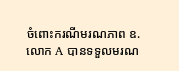ចំពោះករណីមរណភាព ឧ.លោក A បានទទួលមរណ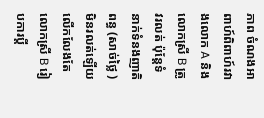ភាព ចំណងអាពាហ៍ពិពាហ៍រវាងលោក A និងលោកស្រី B ត្រូវរលត់ ប៉ុន្តែទំនាក់ទំនងញាតិពន្ធ (សាច់ថ្លៃ ) មិនរលត់ឡើយ លើកលែងតែលោកស្រី B រៀបការប្តី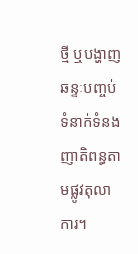ថ្មី ឬបង្ហាញឆន្ទៈបញ្ចប់ទំនាក់ទំនងញាតិពន្ធតាមផ្លូវតុលាការ។